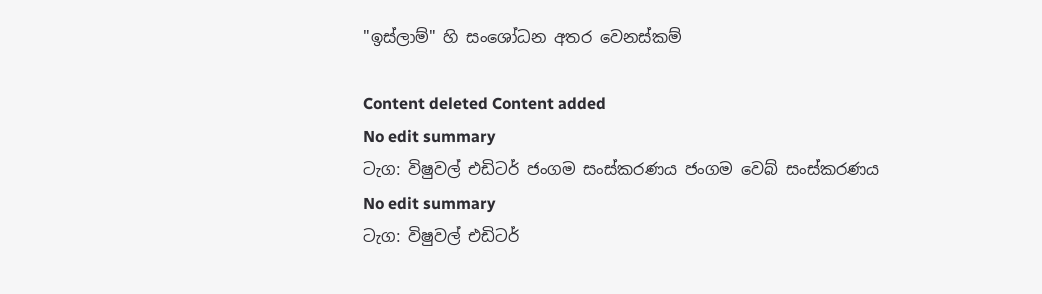"ඉස්ලාම්" හි සංශෝධන අතර වෙනස්කම්

Content deleted Content added
No edit summary
ටැග: විෂුවල් එඩිටර් ජංගම සංස්කරණය ජංගම වෙබ් සංස්කරණය
No edit summary
ටැග: විෂුවල් එඩිටර්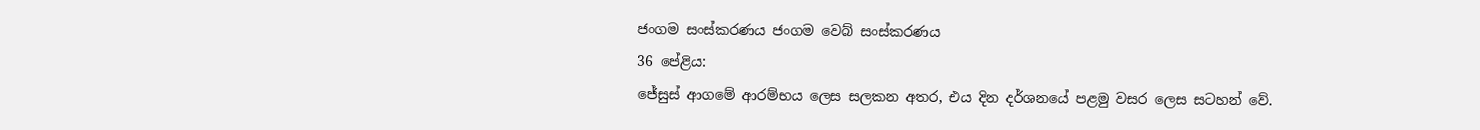ජංගම සංස්කරණය ජංගම වෙබ් සංස්කරණය
36 පේළිය:
ජේසුස් ආගමේ ආරම්භය ලෙස සලකන අතර, එය දින දර්ශනයේ පළමු වසර ලෙස සටහන් වේ.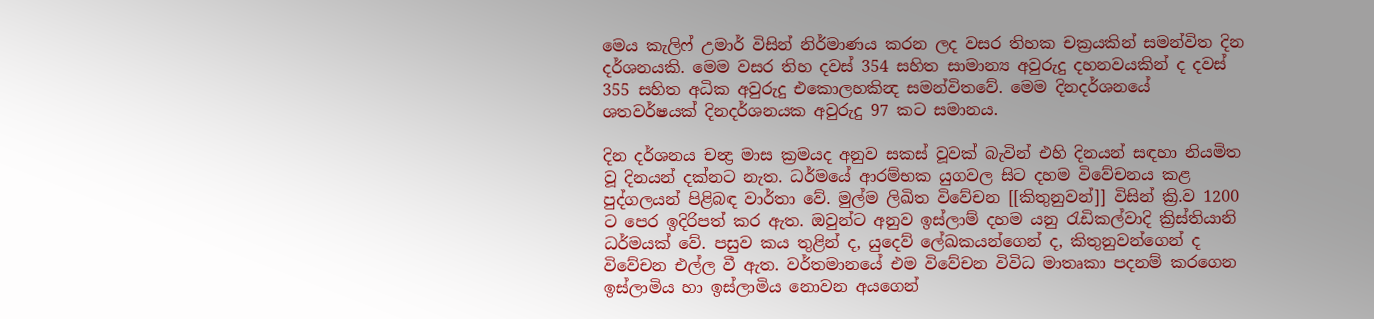මෙය කැලිෆ් උමාර් විසින් නිර්මාණය කරන ලද වසර තිහක චක්‍රයකින් සමන්විත දින දර්ශනයකි. මෙම වසර තිහ දවස් 354 සහිත සාමාන්‍ය අවුරුදු දහනවයකින් ද දවස් 355 සහිත අධික අවුරුදු එකොලහකින්‍ද සමන්විතවේ. මෙම දිනදර්ශනයේ ශතවර්ෂයක් දිනදර්ශනයක අවුරුදු 97 කට සමානය.

දින දර්ශනය චන්‍ද්‍ර මාස ක්‍රමයද අනුව සකස් වූවක් බැවින් එහි දිනයන් සඳහා නියමිත වූ දිනයන් දක්නට නැත. ධර්මයේ ආරම්භක යුගවල සිට දහම විවේචනය කළ පුද්ගලයන් පිළිබඳ වාර්තා වේ. මුල්ම ලිඛිත විවේචන [[කිතුනුවන්]] විසින් ක්‍රි.ව 1200 ට පෙර ඉදිරිපත් කර ඇත. ඔවුන්ට අනුව ඉස්ලාම් දහම යනු රැඩිකල්වාදි ක්‍රිස්තියානි ධර්මයක් වේ. පසුව කය තුළින් ද, යුදෙව් ලේඛකයන්ගෙන් ද, කිතුනුවන්ගෙන් ද විවේචන එල්ල වී ඇත. වර්තමානයේ එම විවේචන විවිධ මාතෘකා පදනම් කරගෙන ඉස්ලාමිය හා ඉස්ලාමිය නොවන අයගෙන්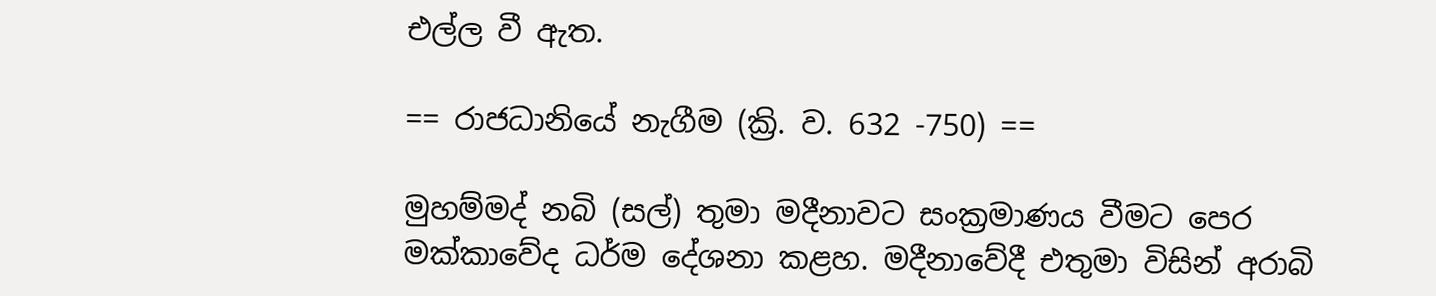එල්ල වී ඇත.

== රාජධානියේ නැගීම (ක්‍රි. ව. 632 -750) ==

මුහම්මද් නබි (සල්) තුමා මදීනාවට සංක්‍රමාණය වීමට පෙර මක්කාවේද ධර්ම දේශනා කළහ. මදීනාවේදී එතුමා විසින් අරාබි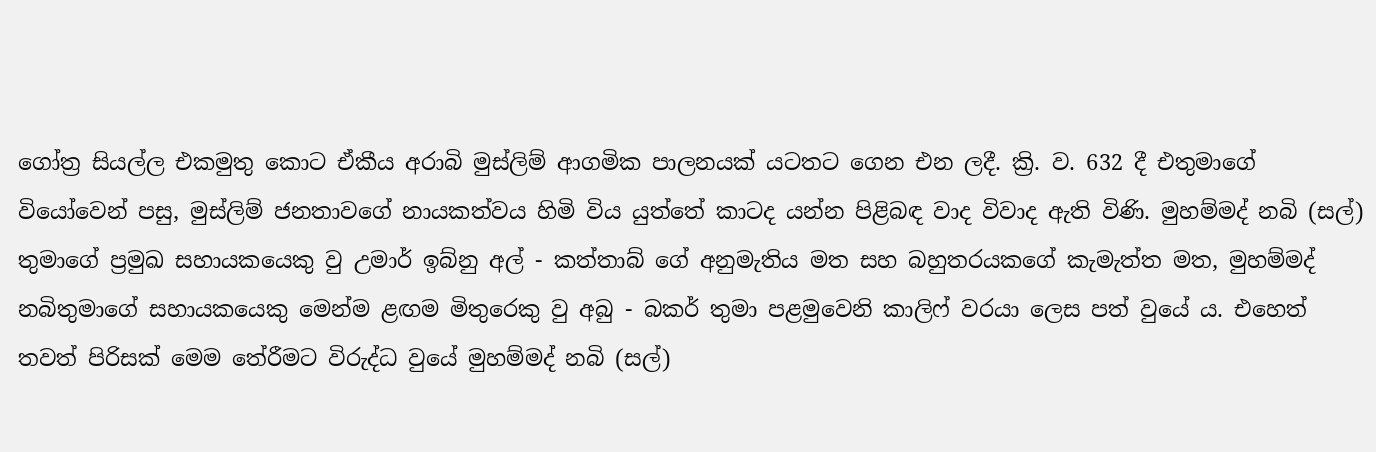ගෝත්‍ර සියල්ල එකමුතු කොට ඒකීය අරාබි මුස්ලිම් ආගමික පාලනයක් යටතට ගෙන එන ලදී. ක්‍රි. ව. 632 දී එතුමාගේ වියෝවෙන් පසු, මුස්ලිම් ජනතාවගේ නායකත්වය හිමි විය යුත්තේ කාටද යන්න පිළිබඳ වාද විවාද ඇති විණි. මුහම්මද් නබි (සල්) තුමාගේ ප්‍රමුඛ සහායකයෙකු වු උමාර් ඉබ්නු අල් - කත්තාබ් ගේ අනුමැතිය මත සහ බහුතරයකගේ කැමැත්ත මත, මුහම්මද් නබිතුමාගේ සහායකයෙකු මෙන්ම ළඟම මිතුරෙකු වු අබු - බකර් තුමා පළමුවෙනි කාලිෆ් වරයා ලෙස පත් වුයේ ය. එහෙත් තවත් පිරිසක් මෙම තේරීමට විරුද්ධ වුයේ මුහම්මද් නබි (සල්)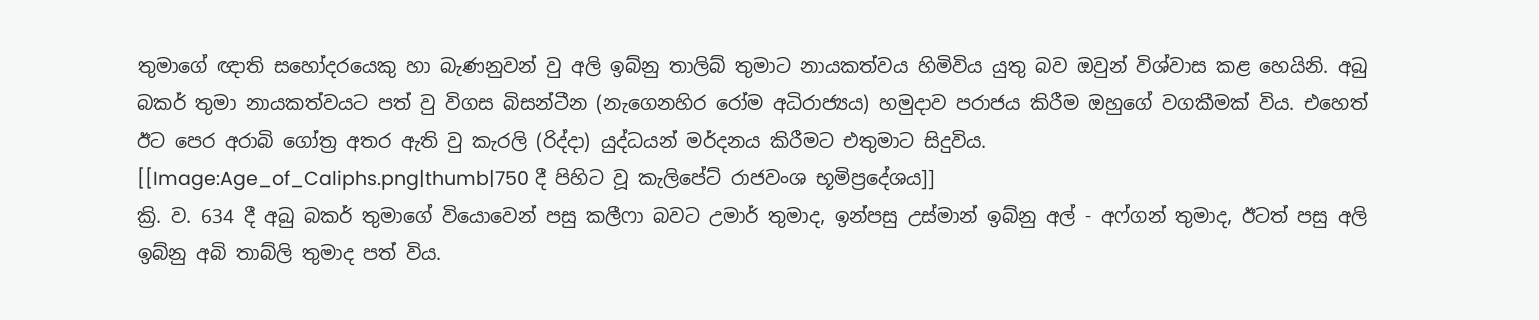තුමාගේ ඥාති සහෝදරයෙකු හා බැණනුවන් වු අලි ඉබ්නු තාලිබ් තුමාට නායකත්වය හිමිවිය යුතු බව ඔවුන් විශ්වාස කළ හෙයිනි. අබු බකර් තුමා නායකත්වයට පත් වු විගස බිසන්ටීන (නැගෙනහිර රෝම අධිරාජ්‍යය) හමුදාව පරාජය කිරීම ඔහුගේ වගකීමක් විය. එහෙත් ඊට පෙර අරාබි ගෝත්‍ර අතර ඇති වු කැරලි (රිද්දා) යුද්ධයන් මර්දනය කිරීමට එතුමාට සිදුවිය.
[[Image:Age_of_Caliphs.png|thumb|750 දී පිහිට වූ කැලිපේට් රාජවංශ භූමිප්‍රදේශය]]
ක්‍රි. ව. 634 දී අබු බකර් තුමාගේ වියොවෙන් පසු කලීෆා බවට උමාර් තුමාද, ඉන්පසු උස්මාන් ඉබ්නු අල් - අෆ්ගන් තුමාද, ඊටත් පසු අලි ඉබ්නු අබි තාබ්ලි තුමාද පත් විය.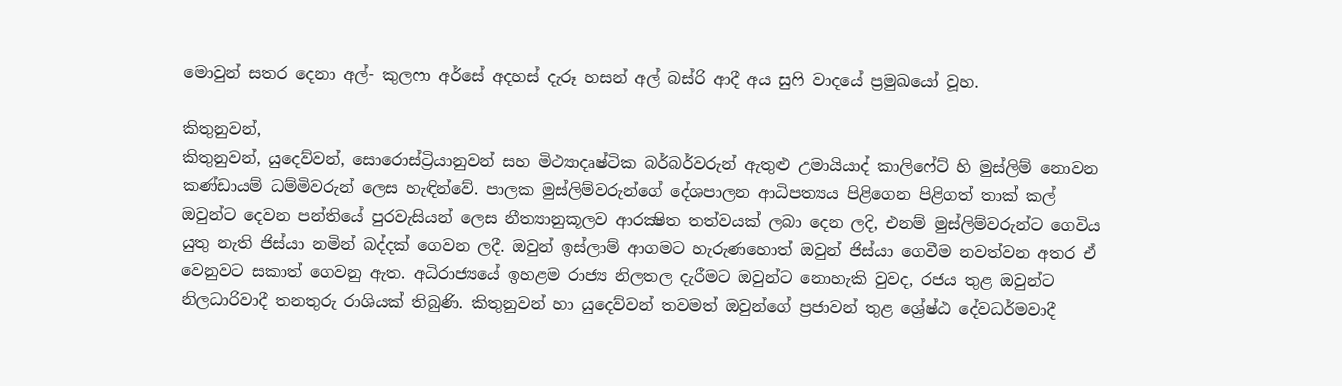මොවුන් සතර දෙනා අල්- කුලෆා අර්සේ අදහස් දැරූ හසන් අල් බස්රි ආදී අය සුෆි වාදයේ ප්‍රමුඛයෝ වූහ.

කිතුනුවන්,
කිතුනුවන්, යුදෙව්වන්, සොරොස්ට්‍රියානුවන් සහ මිථ්‍යාදෘෂ්ටික බර්බර්වරුන් ඇතුළු උමායියාද් කාලිෆේට් හි මුස්ලිම් නොවන කණ්ඩායම් ධම්මිවරුන් ලෙස හැඳින්වේ. පාලක මුස්ලිම්වරුන්ගේ දේශපාලන ආධිපත්‍යය පිළිගෙන පිළිගත් තාක් කල් ඔවුන්ට දෙවන පන්තියේ පුරවැසියන් ලෙස නීත්‍යානුකූලව ආරක්‍ෂිත තත්වයක් ලබා දෙන ලදි, එනම් මුස්ලිම්වරුන්ට ගෙවිය යුතු නැති ජිස්යා නමින් බද්දක් ගෙවන ලදී. ඔවුන් ඉස්ලාම් ආගමට හැරුණහොත් ඔවුන් ජිස්යා ගෙවීම නවත්වන අතර ඒ වෙනුවට සකාත් ගෙවනු ඇත. අධිරාජ්‍යයේ ඉහළම රාජ්‍ය නිලතල දැරීමට ඔවුන්ට නොහැකි වුවද, රජය තුළ ඔවුන්ට නිලධාරිවාදී තනතුරු රාශියක් තිබුණි. කිතුනුවන් හා යුදෙව්වන් තවමත් ඔවුන්ගේ ප්‍රජාවන් තුළ ශ්‍රේෂ්ඨ දේවධර්මවාදී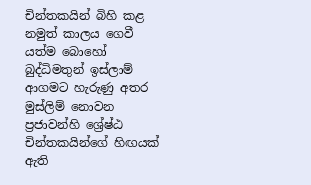චින්තකයින් බිහි කළ නමුත් කාලය ගෙවී යත්ම බොහෝ බුද්ධිමතුන් ඉස්ලාම් ආගමට හැරුණු අතර මුස්ලිම් නොවන ප්‍රජාවන්හි ශ්‍රේෂ්ඨ චින්තකයින්ගේ හිඟයක් ඇති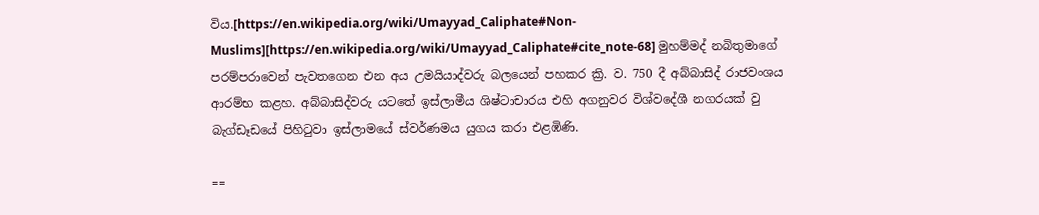විය.[https://en.wikipedia.org/wiki/Umayyad_Caliphate#Non-Muslims][https://en.wikipedia.org/wiki/Umayyad_Caliphate#cite_note-68] මුහම්මද් නබිතුමාගේ පරම්පරාවෙන් පැවතගෙන එන අය උමයියාද්වරු බලයෙන් පහකර ක්‍රි. ව. 750 දී අබ්බාසිද් රාජවංශය ආරම්භ කළහ. අබ්බාසිද්වරු යටතේ ඉස්ලාමීය ශිෂ්ටාචාරය එහි අගනුවර විශ්වදේශී නගරයක් වු බැග්ඩෑඩයේ පිහිටුවා ඉස්ලාමයේ ස්වර්ණමය යුගය කරා එළඹිණි.

==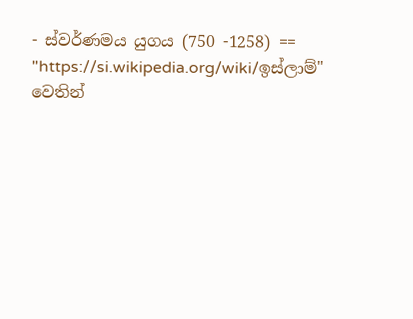- ස්වර්ණමය යුගය (750 -1258) ==
"https://si.wikipedia.org/wiki/ඉස්ලාම්" වෙතින්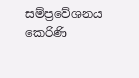සම්ප්‍රවේශනය කෙරිණි